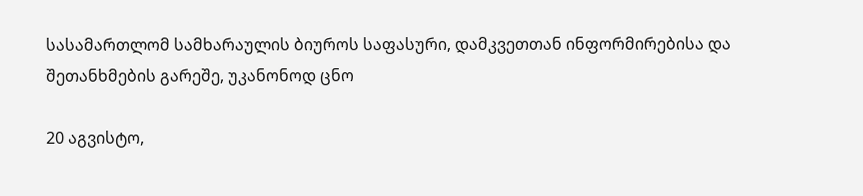სასამართლომ სამხარაულის ბიუროს საფასური, დამკვეთთან ინფორმირებისა და შეთანხმების გარეშე, უკანონოდ ცნო

20 აგვისტო,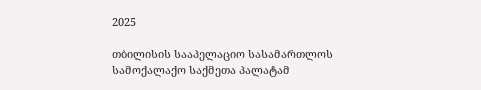2025

თბილისის სააპელაციო სასამართლოს სამოქალაქო საქმეთა პალატამ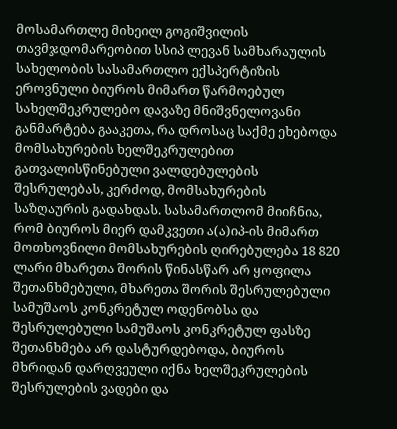მოსამართლე მიხეილ გოგიშვილის თავმჯდომარეობით სსიპ ლევან სამხარაულის სახელობის სასამართლო ექსპერტიზის ეროვნული ბიუროს მიმართ წარმოებულ სახელშეკრულებო დავაზე მნიშვნელოვანი განმარტება გააკეთა, რა დროსაც საქმე ეხებოდა მომსახურების ხელშეკრულებით გათვალისწინებული ვალდებულების შესრულებას, კერძოდ, მომსახურების საზღაურის გადახდას. სასამართლომ მიიჩნია, რომ ბიუროს მიერ დამკვეთი ა(ა)იპ-ის მიმართ მოთხოვნილი მომსახურების ღირებულება 18 820 ლარი მხარეთა შორის წინასწარ არ ყოფილა შეთანხმებული, მხარეთა შორის შესრულებული სამუშაოს კონკრეტულ ოდენობსა და შესრულებული სამუშაოს კონკრეტულ ფასზე შეთანხმება არ დასტურდებოდა, ბიუროს მხრიდან დარღვეული იქნა ხელშეკრულების შესრულების ვადები და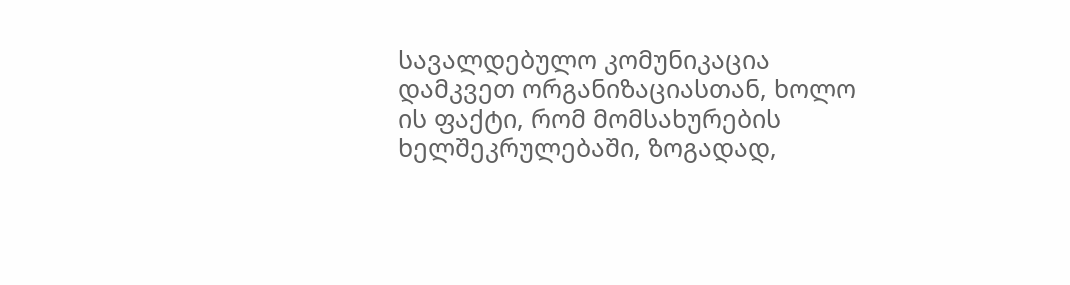სავალდებულო კომუნიკაცია დამკვეთ ორგანიზაციასთან, ხოლო ის ფაქტი, რომ მომსახურების ხელშეკრულებაში, ზოგადად,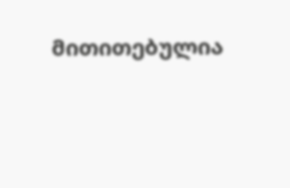მითითებულია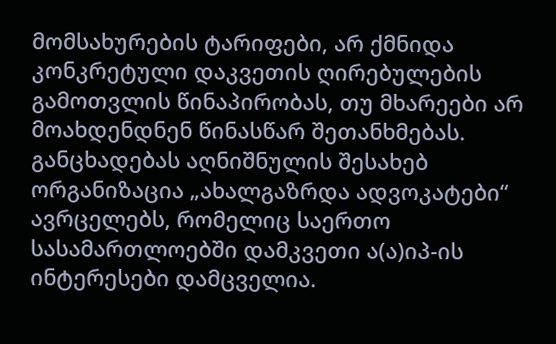მომსახურების ტარიფები, არ ქმნიდა კონკრეტული დაკვეთის ღირებულების გამოთვლის წინაპირობას, თუ მხარეები არ მოახდენდნენ წინასწარ შეთანხმებას. განცხადებას აღნიშნულის შესახებ ორგანიზაცია „ახალგაზრდა ადვოკატები“ ავრცელებს, რომელიც საერთო სასამართლოებში დამკვეთი ა(ა)იპ-ის ინტერესები დამცველია.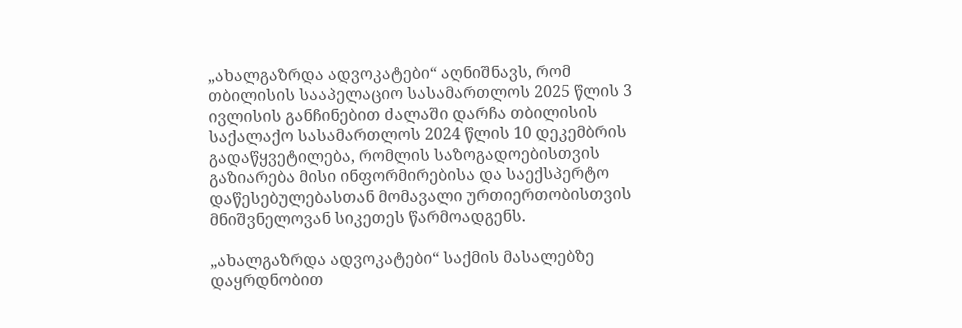„ახალგაზრდა ადვოკატები“ აღნიშნავს, რომ თბილისის სააპელაციო სასამართლოს 2025 წლის 3 ივლისის განჩინებით ძალაში დარჩა თბილისის საქალაქო სასამართლოს 2024 წლის 10 დეკემბრის გადაწყვეტილება, რომლის საზოგადოებისთვის გაზიარება მისი ინფორმირებისა და საექსპერტო დაწესებულებასთან მომავალი ურთიერთობისთვის მნიშვნელოვან სიკეთეს წარმოადგენს.

„ახალგაზრდა ადვოკატები“ საქმის მასალებზე დაყრდნობით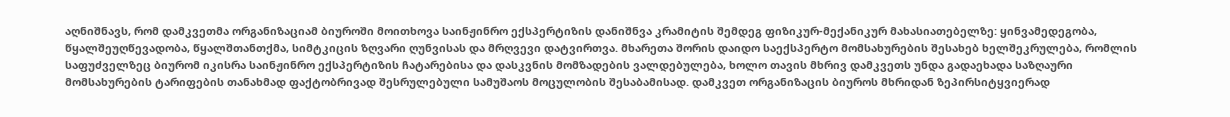აღნიშნავს, რომ დამკვეთმა ორგანიზაციამ ბიუროში მოითხოვა საინჟინრო ექსპერტიზის დანიშნვა კრამიტის შემდეგ ფიზიკურ-მექანიკურ მახასიათებელზე: ყინვამედეგობა, წყალშეუღწევადობა, წყალშთანთქმა, სიმტკიცის ზღვარი ღუნვისას და მრღვევი დატვირთვა. მხარეთა შორის დაიდო საექსპერტო მომსახურების შესახებ ხელშეკრულება, რომლის საფუძველზეც ბიურომ იკისრა საინჟინრო ექსპერტიზის ჩატარებისა და დასკვნის მომზადების ვალდებულება, ხოლო თავის მხრივ დამკვეთს უნდა გადაეხადა საზღაური მომსახურების ტარიფების თანახმად ფაქტობრივად შესრულებული სამუშაოს მოცულობის შესაბამისად. დამკვეთ ორგანიზაცის ბიუროს მხრიდან ზეპირსიტყვიერად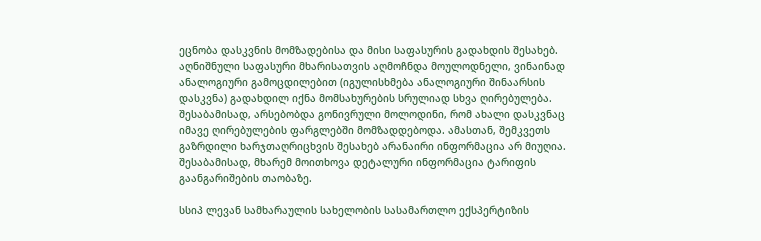ეცნობა დასკვნის მომზადებისა და მისი საფასურის გადახდის შესახებ. აღნიშნული საფასური მხარისათვის აღმოჩნდა მოულოდნელი, ვინაინად ანალოგიური გამოცდილებით (იგულისხმება ანალოგიური შინაარსის დასკვნა) გადახდილ იქნა მომსახურების სრულიად სხვა ღირებულება. შესაბამისად, არსებობდა გონივრული მოლოდინი, რომ ახალი დასკვნაც იმავე ღირებულების ფარგლებში მომზადდებოდა. ამასთან, შემკვეთს გაზრდილი ხარჯთაღრიცხვის შესახებ არანაირი ინფორმაცია არ მიუღია. შესაბამისად, მხარემ მოითხოვა დეტალური ინფორმაცია ტარიფის გაანგარიშების თაობაზე.

სსიპ ლევან სამხარაულის სახელობის სასამართლო ექსპერტიზის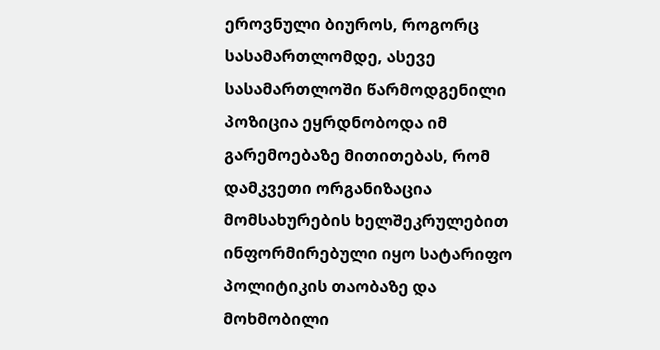ეროვნული ბიუროს, როგორც სასამართლომდე, ასევე სასამართლოში წარმოდგენილი პოზიცია ეყრდნობოდა იმ გარემოებაზე მითითებას, რომ დამკვეთი ორგანიზაცია მომსახურების ხელშეკრულებით ინფორმირებული იყო სატარიფო პოლიტიკის თაობაზე და მოხმობილი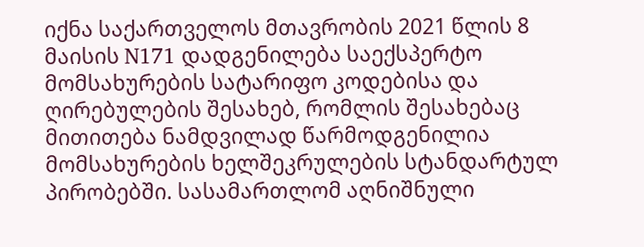იქნა საქართველოს მთავრობის 2021 წლის 8 მაისის N171 დადგენილება საექსპერტო მომსახურების სატარიფო კოდებისა და ღირებულების შესახებ, რომლის შესახებაც მითითება ნამდვილად წარმოდგენილია მომსახურების ხელშეკრულების სტანდარტულ პირობებში. სასამართლომ აღნიშნული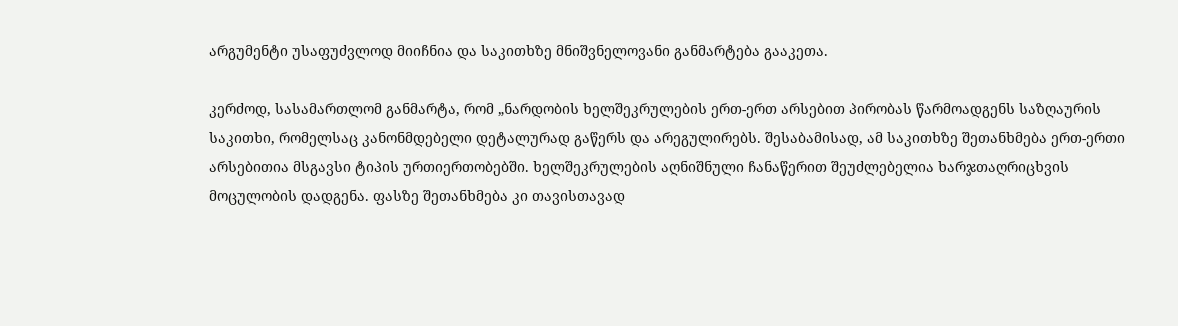არგუმენტი უსაფუძვლოდ მიიჩნია და საკითხზე მნიშვნელოვანი განმარტება გააკეთა.

კერძოდ, სასამართლომ განმარტა, რომ „ნარდობის ხელშეკრულების ერთ-ერთ არსებით პირობას წარმოადგენს საზღაურის საკითხი, რომელსაც კანონმდებელი დეტალურად გაწერს და არეგულირებს. შესაბამისად, ამ საკითხზე შეთანხმება ერთ-ერთი არსებითია მსგავსი ტიპის ურთიერთობებში. ხელშეკრულების აღნიშნული ჩანაწერით შეუძლებელია ხარჯთაღრიცხვის მოცულობის დადგენა. ფასზე შეთანხმება კი თავისთავად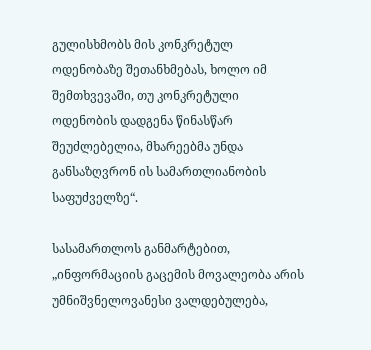გულისხმობს მის კონკრეტულ ოდენობაზე შეთანხმებას, ხოლო იმ შემთხვევაში, თუ კონკრეტული ოდენობის დადგენა წინასწარ შეუძლებელია, მხარეებმა უნდა განსაზღვრონ ის სამართლიანობის საფუძველზე“.

სასამართლოს განმარტებით, „ინფორმაციის გაცემის მოვალეობა არის უმნიშვნელოვანესი ვალდებულება,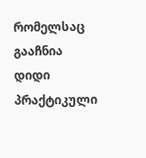რომელსაც გააჩნია დიდი პრაქტიკული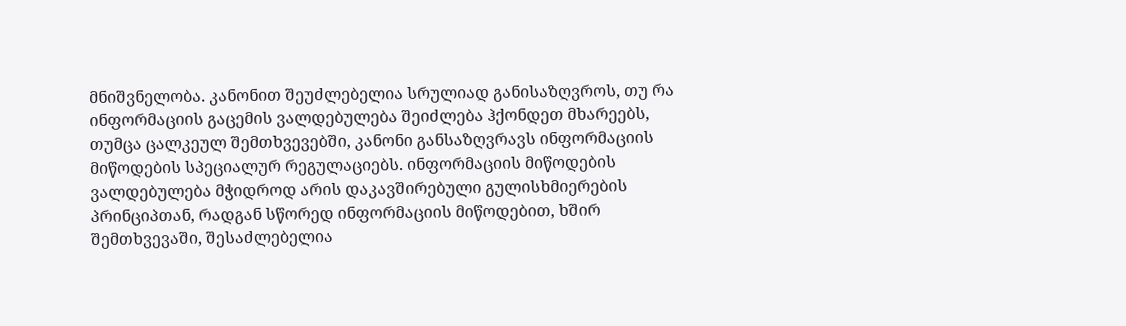მნიშვნელობა. კანონით შეუძლებელია სრულიად განისაზღვროს, თუ რა ინფორმაციის გაცემის ვალდებულება შეიძლება ჰქონდეთ მხარეებს, თუმცა ცალკეულ შემთხვევებში, კანონი განსაზღვრავს ინფორმაციის მიწოდების სპეციალურ რეგულაციებს. ინფორმაციის მიწოდების ვალდებულება მჭიდროდ არის დაკავშირებული გულისხმიერების პრინციპთან, რადგან სწორედ ინფორმაციის მიწოდებით, ხშირ შემთხვევაში, შესაძლებელია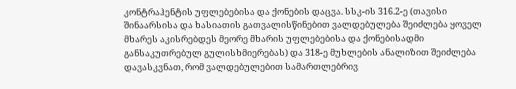კონტრაჰენტის უფლებებისა და ქონების დაცვა. სსკ-ის 316.2-ე (თავისი შინაარსისა და ხასიათის გათვალისწინებით ვალდებულება შეიძლება ყოველ მხარეს აკისრებდეს მეორე მხარის უფლებებისა და ქონებისადმი განსაკუთრებულ გულისხმიერებას) და 318-ე მუხლების ანალიზით შეიძლება დავასკვნათ, რომ ვალდებულებით სამართლებრივ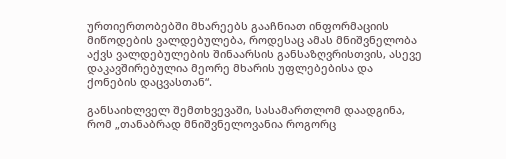ურთიერთობებში მხარეებს გააჩნიათ ინფორმაციის მიწოდების ვალდებულება, როდესაც ამას მნიშვნელობა აქვს ვალდებულების შინაარსის განსაზღვრისთვის, ასევე დაკავშირებულია მეორე მხარის უფლებებისა და ქონების დაცვასთან“.

განსაიხლველ შემთხვევაში, სასამართლომ დაადგინა, რომ „თანაბრად მნიშვნელოვანია როგორც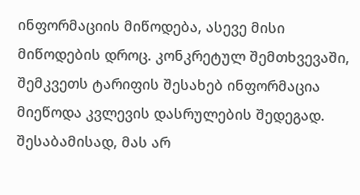ინფორმაციის მიწოდება, ასევე მისი მიწოდების დროც. კონკრეტულ შემთხვევაში, შემკვეთს ტარიფის შესახებ ინფორმაცია მიეწოდა კვლევის დასრულების შედეგად. შესაბამისად, მას არ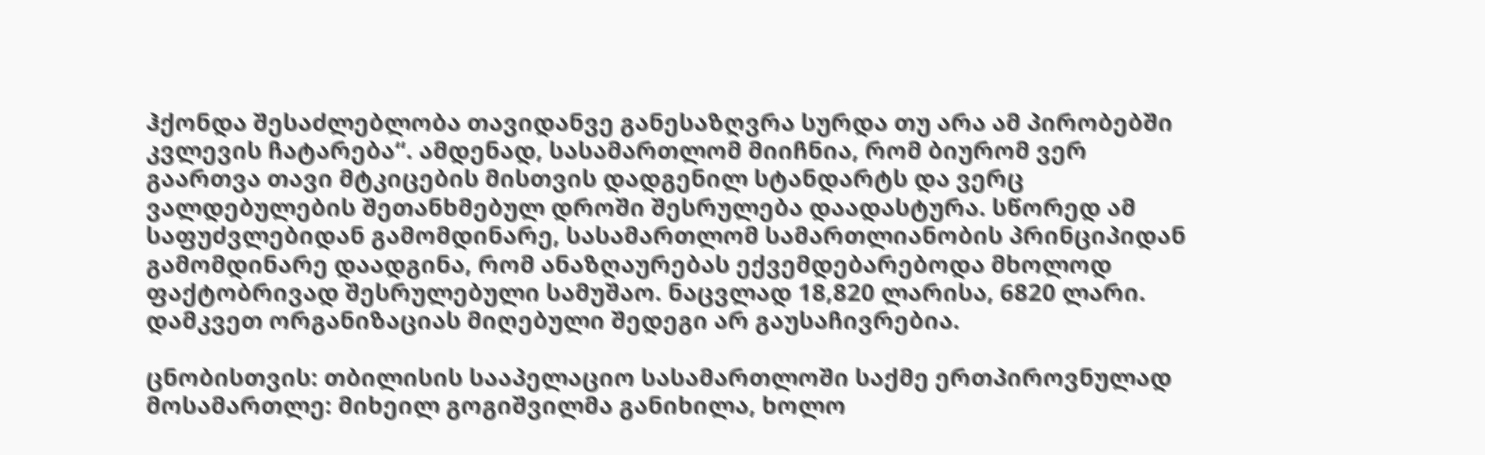ჰქონდა შესაძლებლობა თავიდანვე განესაზღვრა სურდა თუ არა ამ პირობებში კვლევის ჩატარება“. ამდენად, სასამართლომ მიიჩნია, რომ ბიურომ ვერ გაართვა თავი მტკიცების მისთვის დადგენილ სტანდარტს და ვერც ვალდებულების შეთანხმებულ დროში შესრულება დაადასტურა. სწორედ ამ საფუძვლებიდან გამომდინარე, სასამართლომ სამართლიანობის პრინციპიდან გამომდინარე დაადგინა, რომ ანაზღაურებას ექვემდებარებოდა მხოლოდ ფაქტობრივად შესრულებული სამუშაო. ნაცვლად 18,820 ლარისა, 6820 ლარი. დამკვეთ ორგანიზაციას მიღებული შედეგი არ გაუსაჩივრებია.

ცნობისთვის: თბილისის სააპელაციო სასამართლოში საქმე ერთპიროვნულად მოსამართლე: მიხეილ გოგიშვილმა განიხილა, ხოლო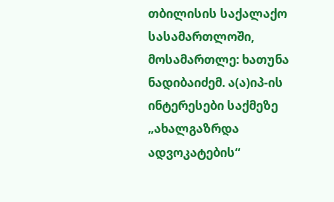თბილისის საქალაქო სასამართლოში, მოსამართლე: ხათუნა ნადიბაიძემ. ა(ა)იპ-ის ინტერესები საქმეზე „ახალგაზრდა ადვოკატების“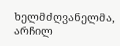ხელმძღვანელმა, არჩილ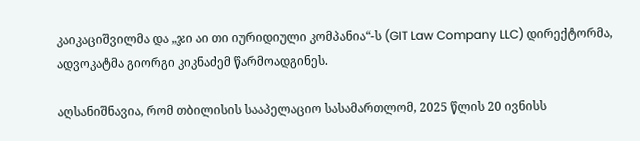კაიკაციშვილმა და „ჯი აი თი იურიდიული კომპანია“-ს (GIT Law Company LLC) დირექტორმა,  ადვოკატმა გიორგი კიკნაძემ წარმოადგინეს.

აღსანიშნავია, რომ თბილისის სააპელაციო სასამართლომ, 2025 წლის 20 ივნისს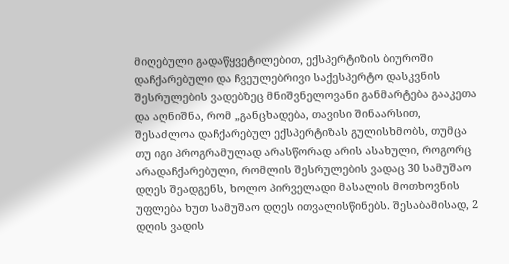მიღებული გადაწყვეტილებით, ექსპერტიზის ბიუროში დაჩქარებული და ჩვეულებრივი საქესპერტო დასკვნის შესრულების ვადებზეც მნიშვნელოვანი განმარტება გააკეთა და აღნიშნა, რომ „განცხადება, თავისი შინაარსით, შესაძლოა დაჩქარებულ ექსპერტიზას გულისხმობს, თუმცა თუ იგი პროგრამულად არასწორად არის ასახული, როგორც არადაჩქარებული, რომლის შესრულების ვადაც 30 სამუშაო დღეს შეადგენს, ხოლო პირველადი მასალის მოთხოვნის უფლება ხუთ სამუშაო დღეს ითვალისწინებს. შესაბამისად, 2 დღის ვადის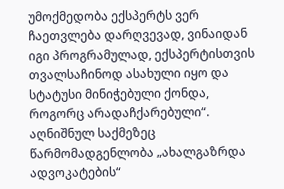უმოქმედობა ექსპერტს ვერ ჩაეთვლება დარღვევად, ვინაიდან იგი პროგრამულად, ექსპერტისთვის თვალსაჩინოდ ასახული იყო და სტატუსი მინიჭებული ქონდა, როგორც არადაჩქარებული“. აღნიშნულ საქმეზეც წარმომადგენლობა „ახალგაზრდა ადვოკატების“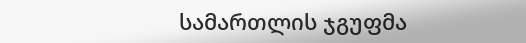სამართლის ჯგუფმა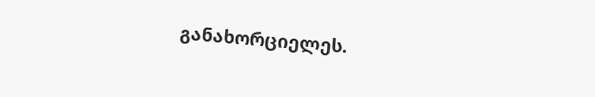განახორციელეს.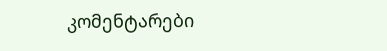კომენტარები